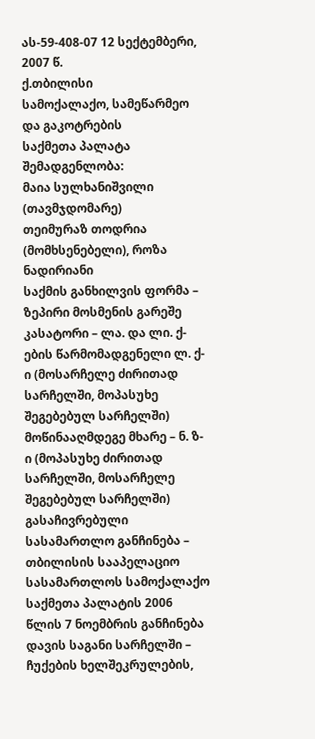ას-59-408-07 12 სექტემბერი, 2007 წ.
ქ.თბილისი
სამოქალაქო, სამეწარმეო და გაკოტრების
საქმეთა პალატა
შემადგენლობა:
მაია სულხანიშვილი (თავმჯდომარე)
თეიმურაზ თოდრია (მომხსენებელი), როზა ნადირიანი
საქმის განხილვის ფორმა – ზეპირი მოსმენის გარეშე
კასატორი – ლა. და ლი. ქ-ების წარმომადგენელი ლ. ქ-ი (მოსარჩელე ძირითად სარჩელში, მოპასუხე შეგებებულ სარჩელში)
მოწინააღმდეგე მხარე – ნ. ზ-ი (მოპასუხე ძირითად სარჩელში, მოსარჩელე შეგებებულ სარჩელში)
გასაჩივრებული სასამართლო განჩინება – თბილისის სააპელაციო სასამართლოს სამოქალაქო საქმეთა პალატის 2006 წლის 7 ნოემბრის განჩინება
დავის საგანი სარჩელში – ჩუქების ხელშეკრულების,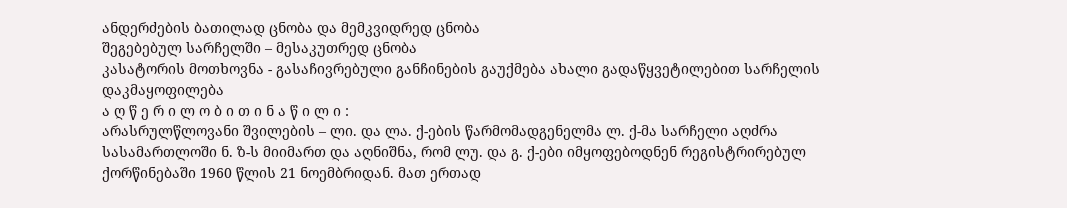ანდერძების ბათილად ცნობა და მემკვიდრედ ცნობა
შეგებებულ სარჩელში – მესაკუთრედ ცნობა
კასატორის მოთხოვნა - გასაჩივრებული განჩინების გაუქმება ახალი გადაწყვეტილებით სარჩელის დაკმაყოფილება
ა ღ წ ე რ ი ლ ო ბ ი თ ი ნ ა წ ი ლ ი :
არასრულწლოვანი შვილების – ლი. და ლა. ქ-ების წარმომადგენელმა ლ. ქ-მა სარჩელი აღძრა სასამართლოში ნ. ზ-ს მიიმართ და აღნიშნა, რომ ლუ. და გ. ქ-ები იმყოფებოდნენ რეგისტრირებულ ქორწინებაში 1960 წლის 21 ნოემბრიდან. მათ ერთად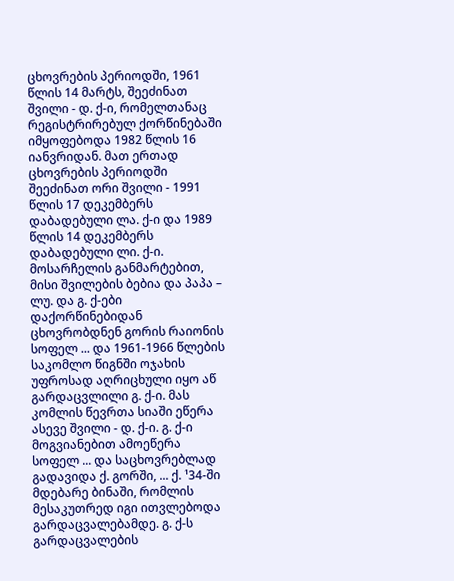ცხოვრების პერიოდში, 1961 წლის 14 მარტს, შეეძინათ შვილი - დ. ქ-ი, რომელთანაც რეგისტრირებულ ქორწინებაში იმყოფებოდა 1982 წლის 16 იანვრიდან. მათ ერთად ცხოვრების პერიოდში შეეძინათ ორი შვილი - 1991 წლის 17 დეკემბერს დაბადებული ლა. ქ-ი და 1989 წლის 14 დეკემბერს დაბადებული ლი. ქ-ი.
მოსარჩელის განმარტებით, მისი შვილების ბებია და პაპა – ლუ. და გ. ქ-ები დაქორწინებიდან ცხოვრობდნენ გორის რაიონის სოფელ ... და 1961-1966 წლების საკომლო წიგნში ოჯახის უფროსად აღრიცხული იყო აწ გარდაცვლილი გ. ქ-ი. მას კომლის წევრთა სიაში ეწერა ასევე შვილი - დ. ქ-ი. გ. ქ-ი მოგვიანებით ამოეწერა სოფელ ... და საცხოვრებლად გადავიდა ქ. გორში, ... ქ. ¹34-ში მდებარე ბინაში, რომლის მესაკუთრედ იგი ითვლებოდა გარდაცვალებამდე. გ. ქ-ს გარდაცვალების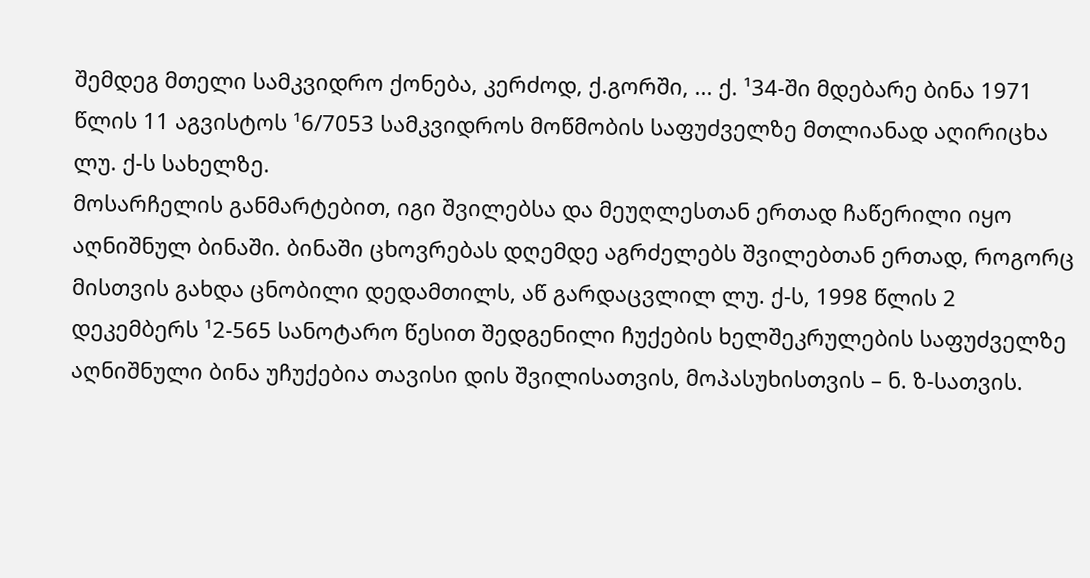შემდეგ მთელი სამკვიდრო ქონება, კერძოდ, ქ.გორში, ... ქ. ¹34-ში მდებარე ბინა 1971 წლის 11 აგვისტოს ¹6/7053 სამკვიდროს მოწმობის საფუძველზე მთლიანად აღირიცხა ლუ. ქ-ს სახელზე.
მოსარჩელის განმარტებით, იგი შვილებსა და მეუღლესთან ერთად ჩაწერილი იყო აღნიშნულ ბინაში. ბინაში ცხოვრებას დღემდე აგრძელებს შვილებთან ერთად, როგორც მისთვის გახდა ცნობილი დედამთილს, აწ გარდაცვლილ ლუ. ქ-ს, 1998 წლის 2 დეკემბერს ¹2-565 სანოტარო წესით შედგენილი ჩუქების ხელშეკრულების საფუძველზე აღნიშნული ბინა უჩუქებია თავისი დის შვილისათვის, მოპასუხისთვის – ნ. ზ-სათვის.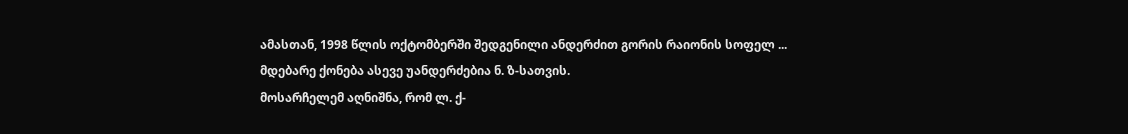ამასთან, 1998 წლის ოქტომბერში შედგენილი ანდერძით გორის რაიონის სოფელ ... მდებარე ქონება ასევე უანდერძებია ნ. ზ-სათვის.
მოსარჩელემ აღნიშნა, რომ ლ. ქ-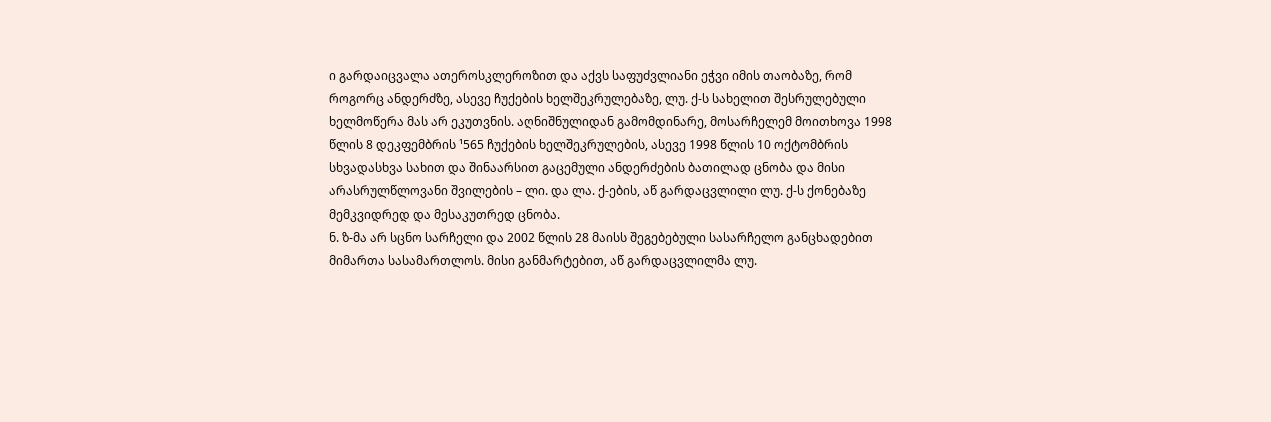ი გარდაიცვალა ათეროსკლეროზით და აქვს საფუძვლიანი ეჭვი იმის თაობაზე, რომ როგორც ანდერძზე, ასევე ჩუქების ხელშეკრულებაზე, ლუ. ქ-ს სახელით შესრულებული ხელმოწერა მას არ ეკუთვნის. აღნიშნულიდან გამომდინარე, მოსარჩელემ მოითხოვა 1998 წლის 8 დეკფემბრის ¹565 ჩუქების ხელშეკრულების, ასევე 1998 წლის 10 ოქტომბრის სხვადასხვა სახით და შინაარსით გაცემული ანდერძების ბათილად ცნობა და მისი არასრულწლოვანი შვილების – ლი. და ლა. ქ-ების, აწ გარდაცვლილი ლუ. ქ-ს ქონებაზე მემკვიდრედ და მესაკუთრედ ცნობა.
ნ. ზ-მა არ სცნო სარჩელი და 2002 წლის 28 მაისს შეგებებული სასარჩელო განცხადებით მიმართა სასამართლოს. მისი განმარტებით, აწ გარდაცვლილმა ლუ.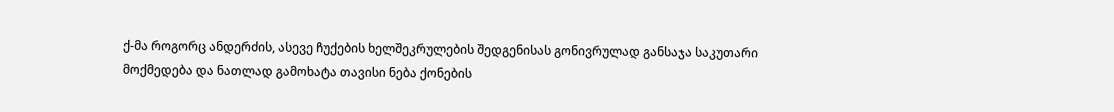ქ-მა როგორც ანდერძის, ასევე ჩუქების ხელშეკრულების შედგენისას გონივრულად განსაჯა საკუთარი მოქმედება და ნათლად გამოხატა თავისი ნება ქონების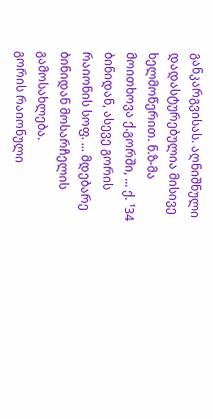განკარგვისას. აღნიშნული დადასტურებულია მისივე ხელმოწერით. ნ.ზ-მა მოითხოვა ქ.გორში, ... ქ. ¹34 ბინიდან, ასევე გორის რაიონის სოფ. ... მდებარე ბინიდან მოსარჩელის გამოსახლება.
გორის რაიონული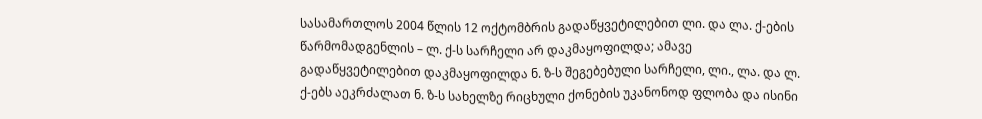სასამართლოს 2004 წლის 12 ოქტომბრის გადაწყვეტილებით ლი. და ლა. ქ-ების წარმომადგენლის – ლ. ქ-ს სარჩელი არ დაკმაყოფილდა; ამავე გადაწყვეტილებით დაკმაყოფილდა ნ. ზ-ს შეგებებული სარჩელი, ლი., ლა. და ლ. ქ-ებს აეკრძალათ ნ. ზ-ს სახელზე რიცხული ქონების უკანონოდ ფლობა და ისინი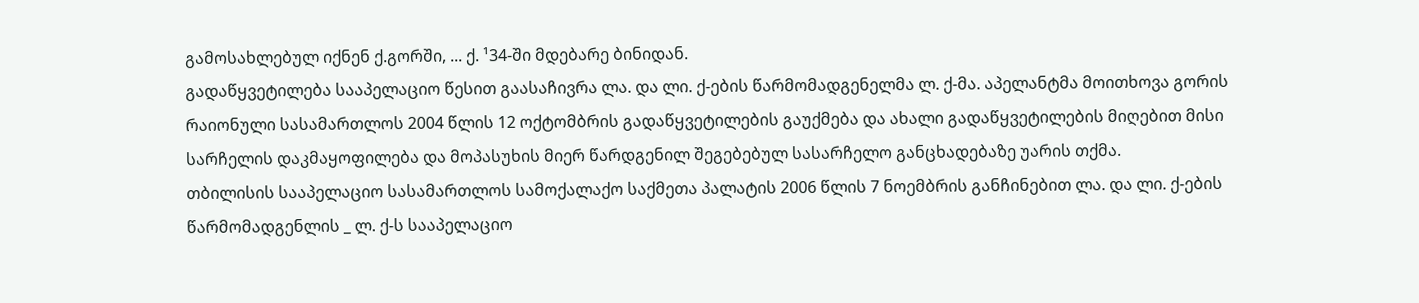გამოსახლებულ იქნენ ქ.გორში, ... ქ. ¹34-ში მდებარე ბინიდან.
გადაწყვეტილება სააპელაციო წესით გაასაჩივრა ლა. და ლი. ქ-ების წარმომადგენელმა ლ. ქ-მა. აპელანტმა მოითხოვა გორის რაიონული სასამართლოს 2004 წლის 12 ოქტომბრის გადაწყვეტილების გაუქმება და ახალი გადაწყვეტილების მიღებით მისი სარჩელის დაკმაყოფილება და მოპასუხის მიერ წარდგენილ შეგებებულ სასარჩელო განცხადებაზე უარის თქმა.
თბილისის სააპელაციო სასამართლოს სამოქალაქო საქმეთა პალატის 2006 წლის 7 ნოემბრის განჩინებით ლა. და ლი. ქ-ების წარმომადგენლის _ ლ. ქ-ს სააპელაციო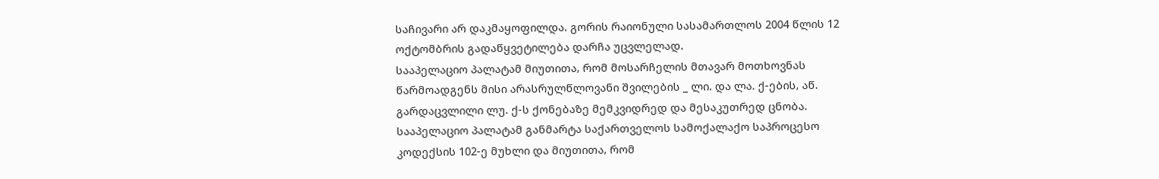საჩივარი არ დაკმაყოფილდა. გორის რაიონული სასამართლოს 2004 წლის 12 ოქტომბრის გადაწყვეტილება დარჩა უცვლელად.
სააპელაციო პალატამ მიუთითა, რომ მოსარჩელის მთავარ მოთხოვნას წარმოადგენს მისი არასრულწლოვანი შვილების _ ლი. და ლა. ქ-ების, აწ. გარდაცვლილი ლუ. ქ-ს ქონებაზე მემკვიდრედ და მესაკუთრედ ცნობა. სააპელაციო პალატამ განმარტა საქართველოს სამოქალაქო საპროცესო კოდექსის 102-ე მუხლი და მიუთითა, რომ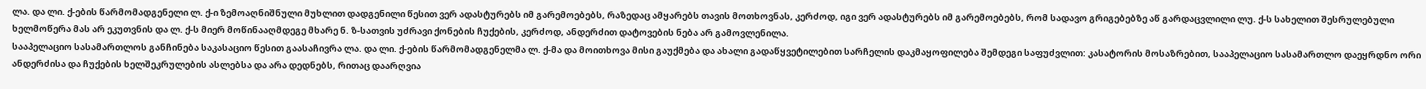ლა. და ლი. ქ-ების წარმომადგენელი ლ. ქ-ი ზემოაღნიშნული მუხლით დადგენილი წესით ვერ ადასტურებს იმ გარემოებებს, რაზედაც ამყარებს თავის მოთხოვნას, კერძოდ, იგი ვერ ადასტურებს იმ გარემოებებს, რომ სადავო გრიგებებზე აწ გარდაცვლილი ლუ. ქ-ს სახელით შესრულებული ხელმოწერა მას არ ეკუთვნის და ლ. ქ-ს მიერ მოწინააღმდეგე მხარე ნ. ზ-სათვის უძრავი ქონების ჩუქების, კერძოდ, ანდერძით დატოვების ნება არ გამოვლენილა.
სააპელაციო სასამართლოს განჩინება საკასაციო წესით გაასაჩივრა ლა. და ლი. ქ-ების წარმომადგენელმა ლ. ქ-მა და მოითხოვა მისი გაუქმება და ახალი გადაწყვეტილებით სარჩელის დაკმაყოფილება შემდეგი საფუძვლით: კასატორის მოსაზრებით, სააპელაციო სასამართლო დაეყრდნო ორი ანდერძისა და ჩუქების ხელშეკრულების ასლებსა და არა დედნებს, რითაც დაარღვია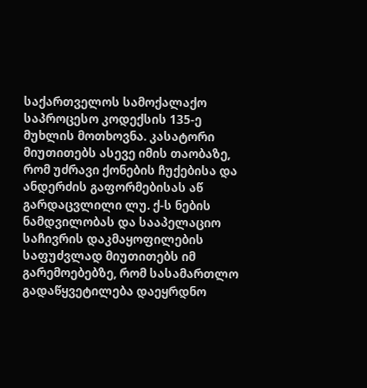საქართველოს სამოქალაქო საპროცესო კოდექსის 135-ე მუხლის მოთხოვნა. კასატორი მიუთითებს ასევე იმის თაობაზე, რომ უძრავი ქონების ჩუქებისა და ანდერძის გაფორმებისას აწ გარდაცვლილი ლუ. ქ-ს ნების ნამდვილობას და სააპელაციო საჩივრის დაკმაყოფილების საფუძვლად მიუთითებს იმ გარემოებებზე, რომ სასამართლო გადაწყვეტილება დაეყრდნო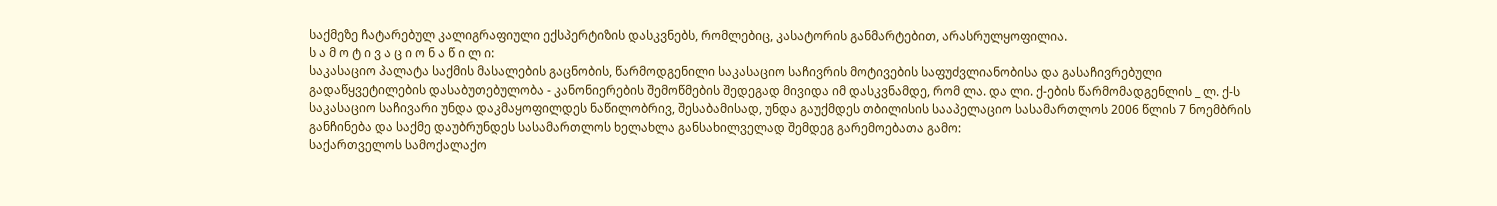საქმეზე ჩატარებულ კალიგრაფიული ექსპერტიზის დასკვნებს, რომლებიც, კასატორის განმარტებით, არასრულყოფილია.
ს ა მ ო ტ ი ვ ა ც ი ო ნ ა წ ი ლ ი:
საკასაციო პალატა საქმის მასალების გაცნობის, წარმოდგენილი საკასაციო საჩივრის მოტივების საფუძვლიანობისა და გასაჩივრებული გადაწყვეტილების დასაბუთებულობა - კანონიერების შემოწმების შედეგად მივიდა იმ დასკვნამდე, რომ ლა. და ლი. ქ-ების წარმომადგენლის _ ლ. ქ-ს საკასაციო საჩივარი უნდა დაკმაყოფილდეს ნაწილობრივ, შესაბამისად, უნდა გაუქმდეს თბილისის სააპელაციო სასამართლოს 2006 წლის 7 ნოემბრის განჩინება და საქმე დაუბრუნდეს სასამართლოს ხელახლა განსახილველად შემდეგ გარემოებათა გამო:
საქართველოს სამოქალაქო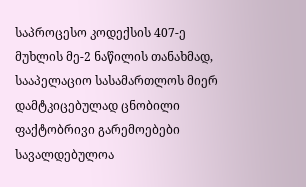საპროცესო კოდექსის 407-ე მუხლის მე-2 ნაწილის თანახმად, სააპელაციო სასამართლოს მიერ დამტკიცებულად ცნობილი ფაქტობრივი გარემოებები სავალდებულოა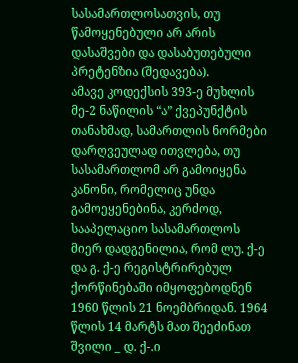სასამართლოსათვის, თუ წამოყენებული არ არის დასაშვები და დასაბუთებული პრეტენზია (შედავება).
ამავე კოდექსის 393-ე მუხლის მე-2 ნაწილის “ა” ქვეპუნქტის თანახმად, სამართლის ნორმები დარღვეულად ითვლება, თუ სასამართლომ არ გამოიყენა კანონი, რომელიც უნდა გამოეყენებინა, კერძოდ, სააპელაციო სასამართლოს მიერ დადგენილია, რომ ლუ. ქ-ე და გ. ქ-ე რეგისტრირებულ ქორწინებაში იმყოფებოდნენ 1960 წლის 21 ნოემბრიდან. 1964 წლის 14 მარტს მათ შეეძინათ შვილი _ დ. ქ-.ი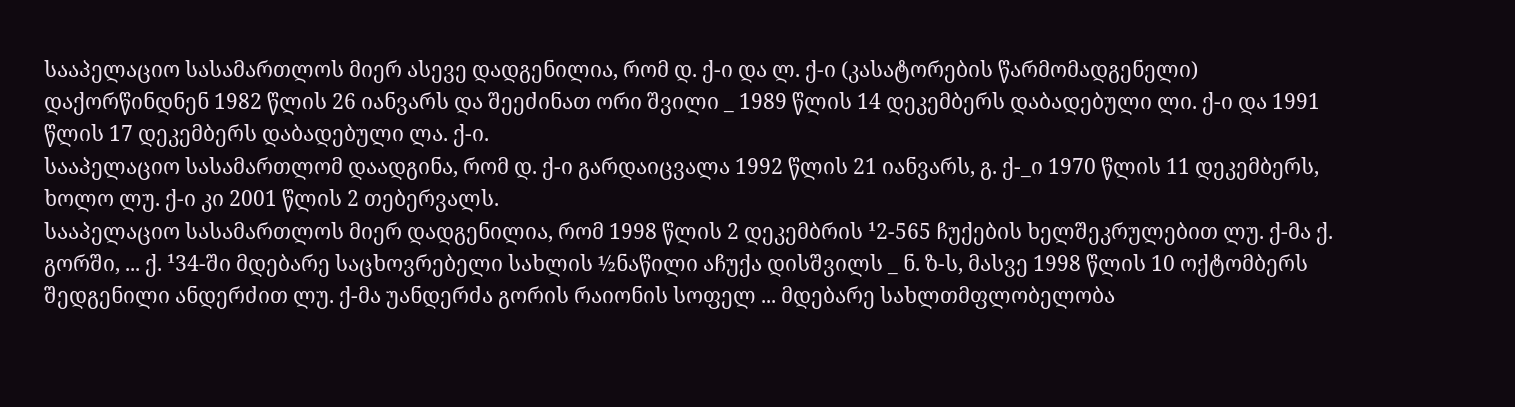სააპელაციო სასამართლოს მიერ ასევე დადგენილია, რომ დ. ქ-ი და ლ. ქ-ი (კასატორების წარმომადგენელი) დაქორწინდნენ 1982 წლის 26 იანვარს და შეეძინათ ორი შვილი _ 1989 წლის 14 დეკემბერს დაბადებული ლი. ქ-ი და 1991 წლის 17 დეკემბერს დაბადებული ლა. ქ-ი.
სააპელაციო სასამართლომ დაადგინა, რომ დ. ქ-ი გარდაიცვალა 1992 წლის 21 იანვარს, გ. ქ-_ი 1970 წლის 11 დეკემბერს, ხოლო ლუ. ქ-ი კი 2001 წლის 2 თებერვალს.
სააპელაციო სასამართლოს მიერ დადგენილია, რომ 1998 წლის 2 დეკემბრის ¹2-565 ჩუქების ხელშეკრულებით ლუ. ქ-მა ქ. გორში, ... ქ. ¹34-ში მდებარე საცხოვრებელი სახლის ½ნაწილი აჩუქა დისშვილს _ ნ. ზ-ს, მასვე 1998 წლის 10 ოქტომბერს შედგენილი ანდერძით ლუ. ქ-მა უანდერძა გორის რაიონის სოფელ ... მდებარე სახლთმფლობელობა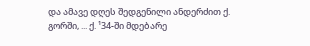და ამავე დღეს შედგენილი ანდერძით ქ. გორში, ... ქ. ¹34-ში მდებარე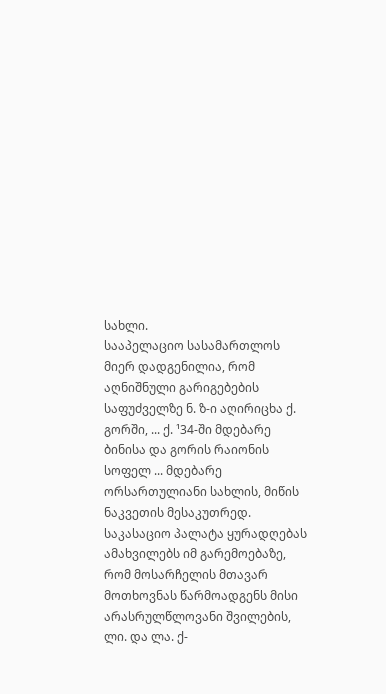სახლი.
სააპელაციო სასამართლოს მიერ დადგენილია, რომ აღნიშნული გარიგებების საფუძველზე ნ. ზ-ი აღირიცხა ქ. გორში, ... ქ. ¹34-ში მდებარე ბინისა და გორის რაიონის სოფელ ... მდებარე ორსართულიანი სახლის, მიწის ნაკვეთის მესაკუთრედ.
საკასაციო პალატა ყურადღებას ამახვილებს იმ გარემოებაზე, რომ მოსარჩელის მთავარ მოთხოვნას წარმოადგენს მისი არასრულწლოვანი შვილების, ლი. და ლა. ქ-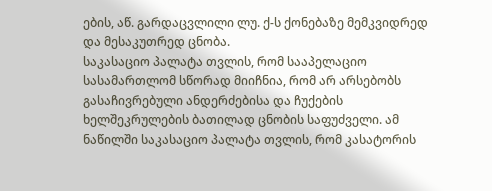ების, აწ. გარდაცვლილი ლუ. ქ-ს ქონებაზე მემკვიდრედ და მესაკუთრედ ცნობა.
საკასაციო პალატა თვლის, რომ სააპელაციო სასამართლომ სწორად მიიჩნია, რომ არ არსებობს გასაჩივრებული ანდერძებისა და ჩუქების ხელშეკრულების ბათილად ცნობის საფუძველი. ამ ნაწილში საკასაციო პალატა თვლის, რომ კასატორის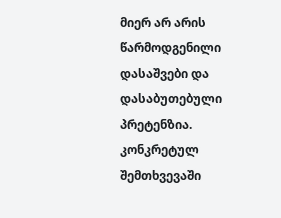მიერ არ არის წარმოდგენილი დასაშვები და დასაბუთებული პრეტენზია. კონკრეტულ შემთხვევაში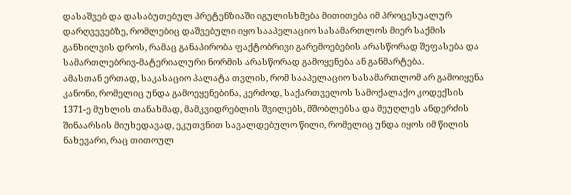დასაშვებ და დასაბუთებულ პრეტენზიაში იგულისხმება მითითება იმ პროცესუალურ დარღვევებზე, რომლებიც დაშვებული იყო სააპელაციო სასამართლოს მიერ საქმის განხილვის დროს, რამაც განაპირობა ფაქტობრივი გარემოებების არასწორად შეფასება და სამართლებრივ-მატერიალური ნორმის არასწორად გამოყენება ან განმარტება.
ამასთან ერთად, საკასაციო პალატა თვლის, რომ სააპელაციო სასამართლომ არ გამოიყენა კანონი, რომელიც უნდა გამოეყენებინა, კერძოდ, საქართველოს სამოქალაქო კოდექსის 1371-ე მუხლის თანახმად, მამკვიდრებლის შვილებს, მშობლებსა და მეუღლეს ანდერძის შინაარსის მიუხედავად, ეკუთვნით სავალდებულო წილი, რომელიც უნდა იყოს იმ წილის ნახევარი, რაც თითოულ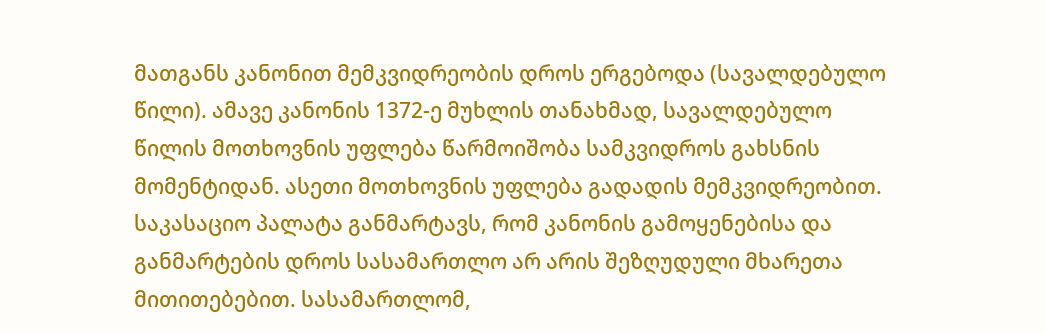მათგანს კანონით მემკვიდრეობის დროს ერგებოდა (სავალდებულო წილი). ამავე კანონის 1372-ე მუხლის თანახმად, სავალდებულო წილის მოთხოვნის უფლება წარმოიშობა სამკვიდროს გახსნის მომენტიდან. ასეთი მოთხოვნის უფლება გადადის მემკვიდრეობით.
საკასაციო პალატა განმარტავს, რომ კანონის გამოყენებისა და განმარტების დროს სასამართლო არ არის შეზღუდული მხარეთა მითითებებით. სასამართლომ,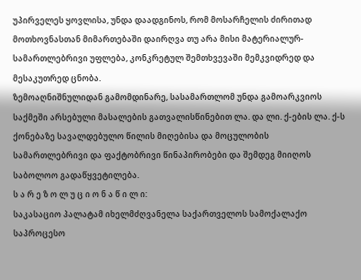უპირველეს ყოვლისა, უნდა დაადგინოს, რომ მოსარჩელის ძირითად მოთხოვნასთან მიმართებაში დაირღვა თუ არა მისი მატერიალურ-სამართლებრივი უფლება, კონკრეტულ შემთხვევაში მემკვიდრედ და მესაკუთრედ ცნობა.
ზემოაღნიშნულიდან გამომდინარე, სასამართლომ უნდა გამოარკვიოს საქმეში არსებული მასალების გათვალისწინებით ლა. და ლი. ქ-ების ლა. ქ-ს ქონებაზე სავალდებულო წილის მიღებისა და მოცულობის სამართლებრივი და ფაქტობრივი წინაპირობები და შემდეგ მიიღოს საბოლოო გადაწყვეტილება.
ს ა რ ე ზ ო ლ უ ც ი ო ნ ა წ ი ლ ი:
საკასაციო პალატამ იხელმძღვანელა საქართველოს სამოქალაქო საპროცესო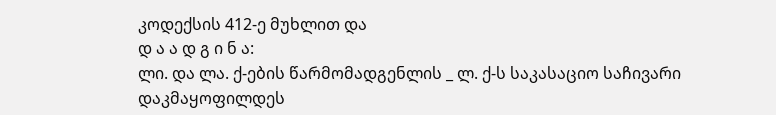კოდექსის 412-ე მუხლით და
დ ა ა დ გ ი ნ ა:
ლი. და ლა. ქ-ების წარმომადგენლის _ ლ. ქ-ს საკასაციო საჩივარი დაკმაყოფილდეს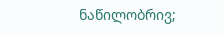ნაწილობრივ;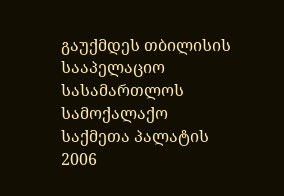გაუქმდეს თბილისის სააპელაციო სასამართლოს სამოქალაქო საქმეთა პალატის 2006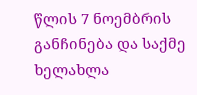წლის 7 ნოემბრის განჩინება და საქმე ხელახლა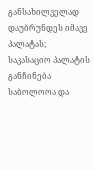განსახილველად დაუბრუნდეს იმავე პალატას;
საკასაციო პალატის განჩინება საბოლოოა და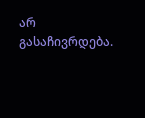არ გასაჩივრდება.